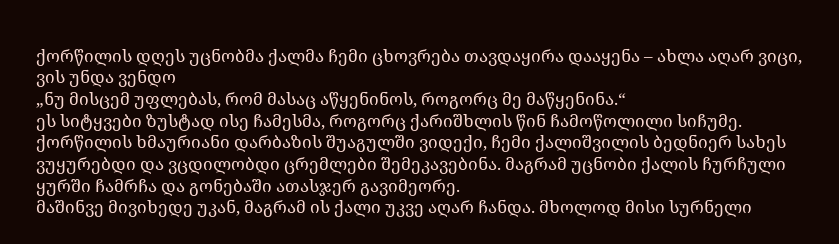ქორწილის დღეს უცნობმა ქალმა ჩემი ცხოვრება თავდაყირა დააყენა – ახლა აღარ ვიცი, ვის უნდა ვენდო
„ნუ მისცემ უფლებას, რომ მასაც აწყენინოს, როგორც მე მაწყენინა.“
ეს სიტყვები ზუსტად ისე ჩამესმა, როგორც ქარიშხლის წინ ჩამოწოლილი სიჩუმე. ქორწილის ხმაურიანი დარბაზის შუაგულში ვიდექი, ჩემი ქალიშვილის ბედნიერ სახეს ვუყურებდი და ვცდილობდი ცრემლები შემეკავებინა. მაგრამ უცნობი ქალის ჩურჩული ყურში ჩამრჩა და გონებაში ათასჯერ გავიმეორე.
მაშინვე მივიხედე უკან, მაგრამ ის ქალი უკვე აღარ ჩანდა. მხოლოდ მისი სურნელი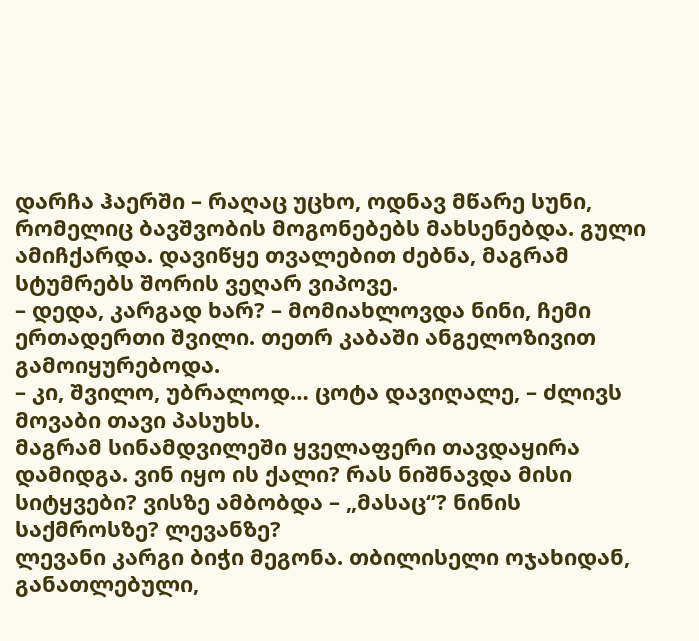დარჩა ჰაერში – რაღაც უცხო, ოდნავ მწარე სუნი, რომელიც ბავშვობის მოგონებებს მახსენებდა. გული ამიჩქარდა. დავიწყე თვალებით ძებნა, მაგრამ სტუმრებს შორის ვეღარ ვიპოვე.
– დედა, კარგად ხარ? – მომიახლოვდა ნინი, ჩემი ერთადერთი შვილი. თეთრ კაბაში ანგელოზივით გამოიყურებოდა.
– კი, შვილო, უბრალოდ… ცოტა დავიღალე, – ძლივს მოვაბი თავი პასუხს.
მაგრამ სინამდვილეში ყველაფერი თავდაყირა დამიდგა. ვინ იყო ის ქალი? რას ნიშნავდა მისი სიტყვები? ვისზე ამბობდა – „მასაც“? ნინის საქმროსზე? ლევანზე?
ლევანი კარგი ბიჭი მეგონა. თბილისელი ოჯახიდან, განათლებული,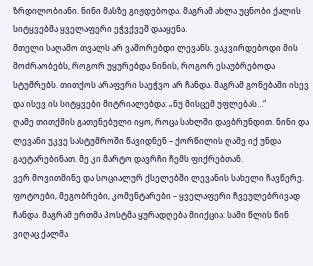ზრდილობიანი. ნინი მასზე გიჟდებოდა. მაგრამ ახლა უცნობი ქალის სიტყვებმა ყველაფერი ეჭვქვეშ დააყენა.
მთელი საღამო თვალს არ ვაშორებდი ლევანს. ვაკვირდებოდი მის მოძრაობებს, როგორ უყურებდა ნინის, როგორ ესაუბრებოდა სტუმრებს. თითქოს არაფერი საეჭვო არ ჩანდა. მაგრამ გონებაში ისევ და ისევ ის სიტყვები მიტრიალებდა: „ნუ მისცემ უფლებას…“
ღამე თითქმის გათენებული იყო, როცა სახლში დავბრუნდით. ნინი და ლევანი უკვე სასტუმროში წავიდნენ – ქორწილის ღამე იქ უნდა გაეტარებინათ. მე კი მარტო დავრჩი ჩემს ფიქრებთან.
ვერ მოვითმინე და სოციალურ ქსელებში ლევანის სახელი ჩავწერე. ფოტოები, მეგობრები, კომენტარები – ყველაფერი ჩვეულებრივად ჩანდა. მაგრამ ერთმა პოსტმა ყურადღება მიიქცია: სამი წლის წინ ვიღაც ქალმა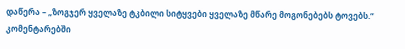დაწერა – „ზოგჯერ ყველაზე ტკბილი სიტყვები ყველაზე მწარე მოგონებებს ტოვებს.“ კომენტარებში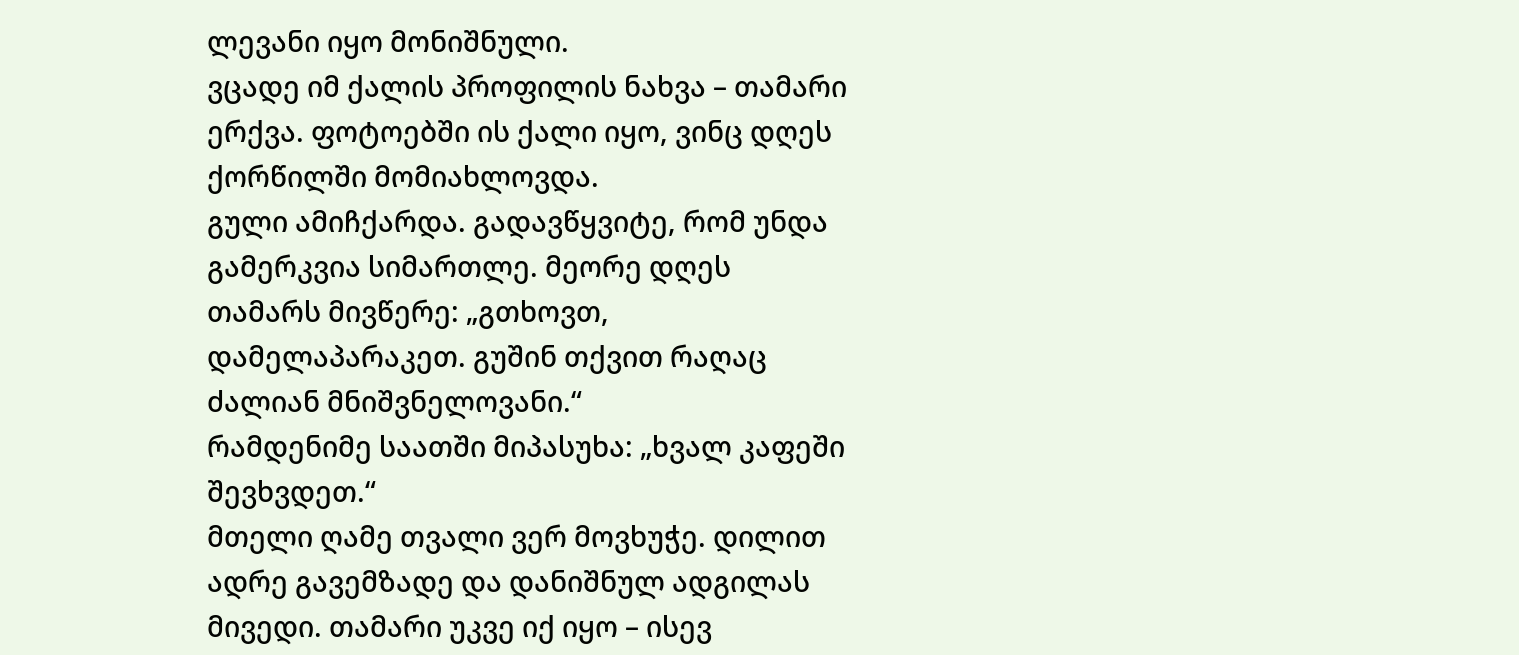ლევანი იყო მონიშნული.
ვცადე იმ ქალის პროფილის ნახვა – თამარი ერქვა. ფოტოებში ის ქალი იყო, ვინც დღეს ქორწილში მომიახლოვდა.
გული ამიჩქარდა. გადავწყვიტე, რომ უნდა გამერკვია სიმართლე. მეორე დღეს თამარს მივწერე: „გთხოვთ, დამელაპარაკეთ. გუშინ თქვით რაღაც ძალიან მნიშვნელოვანი.“
რამდენიმე საათში მიპასუხა: „ხვალ კაფეში შევხვდეთ.“
მთელი ღამე თვალი ვერ მოვხუჭე. დილით ადრე გავემზადე და დანიშნულ ადგილას მივედი. თამარი უკვე იქ იყო – ისევ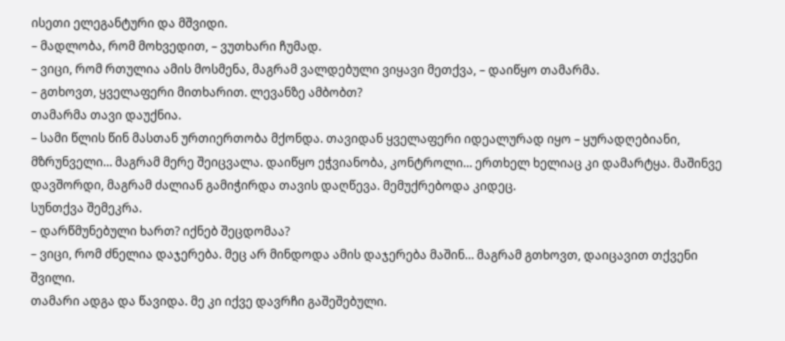ისეთი ელეგანტური და მშვიდი.
– მადლობა, რომ მოხვედით, – ვუთხარი ჩუმად.
– ვიცი, რომ რთულია ამის მოსმენა, მაგრამ ვალდებული ვიყავი მეთქვა, – დაიწყო თამარმა.
– გთხოვთ, ყველაფერი მითხარით. ლევანზე ამბობთ?
თამარმა თავი დაუქნია.
– სამი წლის წინ მასთან ურთიერთობა მქონდა. თავიდან ყველაფერი იდეალურად იყო – ყურადღებიანი, მზრუნველი… მაგრამ მერე შეიცვალა. დაიწყო ეჭვიანობა, კონტროლი… ერთხელ ხელიაც კი დამარტყა. მაშინვე დავშორდი, მაგრამ ძალიან გამიჭირდა თავის დაღწევა. მემუქრებოდა კიდეც.
სუნთქვა შემეკრა.
– დარწმუნებული ხართ? იქნებ შეცდომაა?
– ვიცი, რომ ძნელია დაჯერება. მეც არ მინდოდა ამის დაჯერება მაშინ… მაგრამ გთხოვთ, დაიცავით თქვენი შვილი.
თამარი ადგა და წავიდა. მე კი იქვე დავრჩი გაშეშებული.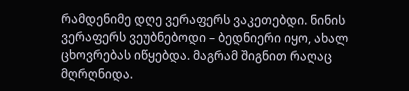რამდენიმე დღე ვერაფერს ვაკეთებდი. ნინის ვერაფერს ვეუბნებოდი – ბედნიერი იყო, ახალ ცხოვრებას იწყებდა. მაგრამ შიგნით რაღაც მღრღნიდა.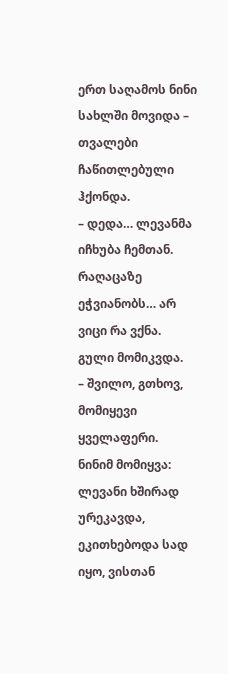ერთ საღამოს ნინი სახლში მოვიდა – თვალები ჩაწითლებული ჰქონდა.
– დედა… ლევანმა იჩხუბა ჩემთან. რაღაცაზე ეჭვიანობს… არ ვიცი რა ვქნა.
გული მომიკვდა.
– შვილო, გთხოვ, მომიყევი ყველაფერი.
ნინიმ მომიყვა: ლევანი ხშირად ურეკავდა, ეკითხებოდა სად იყო, ვისთან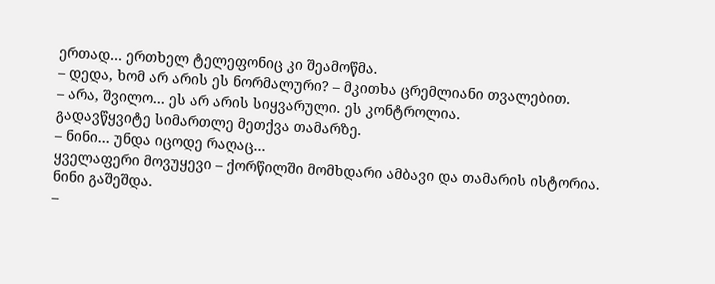ერთად… ერთხელ ტელეფონიც კი შეამოწმა.
– დედა, ხომ არ არის ეს ნორმალური? – მკითხა ცრემლიანი თვალებით.
– არა, შვილო… ეს არ არის სიყვარული. ეს კონტროლია.
გადავწყვიტე სიმართლე მეთქვა თამარზე.
– ნინი… უნდა იცოდე რაღაც…
ყველაფერი მოვუყევი – ქორწილში მომხდარი ამბავი და თამარის ისტორია.
ნინი გაშეშდა.
–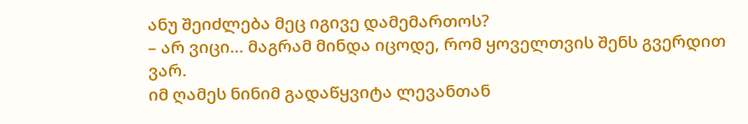ანუ შეიძლება მეც იგივე დამემართოს?
– არ ვიცი… მაგრამ მინდა იცოდე, რომ ყოველთვის შენს გვერდით ვარ.
იმ ღამეს ნინიმ გადაწყვიტა ლევანთან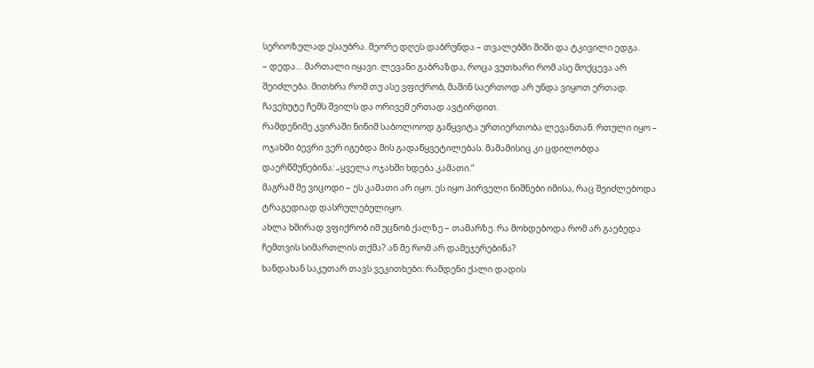სერიოზულად ესაუბრა. მეორე დღეს დაბრუნდა – თვალებში შიში და ტკივილი ედგა.
– დედა… მართალი იყავი. ლევანი გაბრაზდა, როცა ვუთხარი რომ ასე მოქცევა არ შეიძლება. მითხრა რომ თუ ასე ვფიქრობ, მაშინ საერთოდ არ უნდა ვიყოთ ერთად.
ჩავეხუტე ჩემს შვილს და ორივემ ერთად ავტირდით.
რამდენიმე კვირაში ნინიმ საბოლოოდ გაწყვიტა ურთიერთობა ლევანთან. რთული იყო – ოჯახში ბევრი ვერ იგებდა მის გადაწყვეტილებას. მამამისიც კი ცდილობდა დაერწმუნებინა: „ყველა ოჯახში ხდება კამათი.“
მაგრამ მე ვიცოდი – ეს კამათი არ იყო. ეს იყო პირველი ნიშნები იმისა, რაც შეიძლებოდა ტრაგედიად დასრულებულიყო.
ახლა ხშირად ვფიქრობ იმ უცნობ ქალზე – თამარზე. რა მოხდებოდა რომ არ გაებედა ჩემთვის სიმართლის თქმა? ან მე რომ არ დამეჯერებინა?
ხანდახან საკუთარ თავს ვეკითხები: რამდენი ქალი დადის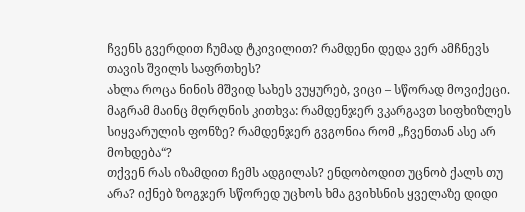ჩვენს გვერდით ჩუმად ტკივილით? რამდენი დედა ვერ ამჩნევს თავის შვილს საფრთხეს?
ახლა როცა ნინის მშვიდ სახეს ვუყურებ, ვიცი – სწორად მოვიქეცი. მაგრამ მაინც მღრღნის კითხვა: რამდენჯერ ვკარგავთ სიფხიზლეს სიყვარულის ფონზე? რამდენჯერ გვგონია რომ „ჩვენთან ასე არ მოხდება“?
თქვენ რას იზამდით ჩემს ადგილას? ენდობოდით უცნობ ქალს თუ არა? იქნებ ზოგჯერ სწორედ უცხოს ხმა გვიხსნის ყველაზე დიდი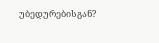უბედურებისგან?